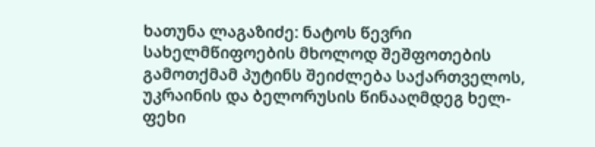ხათუნა ლაგაზიძე: ნატოს წევრი სახელმწიფოების მხოლოდ შეშფოთების გამოთქმამ პუტინს შეიძლება საქართველოს, უკრაინის და ბელორუსის წინააღმდეგ ხელ-ფეხი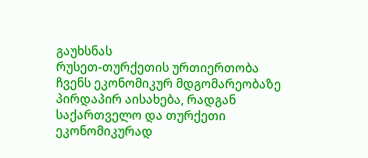გაუხსნას
რუსეთ-თურქეთის ურთიერთობა ჩვენს ეკონომიკურ მდგომარეობაზე პირდაპირ აისახება, რადგან საქართველო და თურქეთი ეკონომიკურად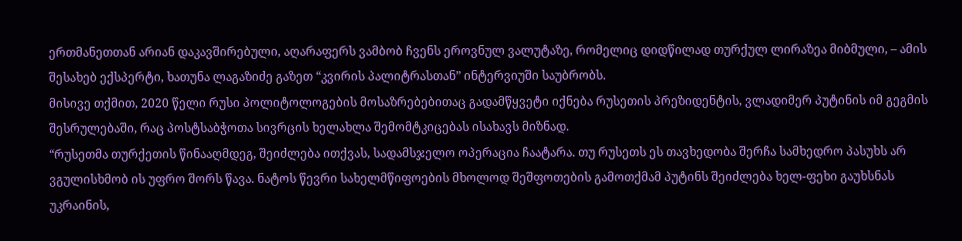ერთმანეთთან არიან დაკავშირებული, აღარაფერს ვამბობ ჩვენს ეროვნულ ვალუტაზე, რომელიც დიდწილად თურქულ ლირაზეა მიბმული, – ამის შესახებ ექსპერტი, ხათუნა ლაგაზიძე გაზეთ “კვირის პალიტრასთან” ინტერვიუში საუბრობს.
მისივე თქმით, 2020 წელი რუსი პოლიტოლოგების მოსაზრებებითაც გადამწყვეტი იქნება რუსეთის პრეზიდენტის, ვლადიმერ პუტინის იმ გეგმის შესრულებაში, რაც პოსტსაბჭოთა სივრცის ხელახლა შემომტკიცებას ისახავს მიზნად.
“რუსეთმა თურქეთის წინააღმდეგ, შეიძლება ითქვას, სადამსჯელო ოპერაცია ჩაატარა. თუ რუსეთს ეს თავხედობა შერჩა სამხედრო პასუხს არ ვგულისხმობ ის უფრო შორს წავა. ნატოს წევრი სახელმწიფოების მხოლოდ შეშფოთების გამოთქმამ პუტინს შეიძლება ხელ-ფეხი გაუხსნას უკრაინის,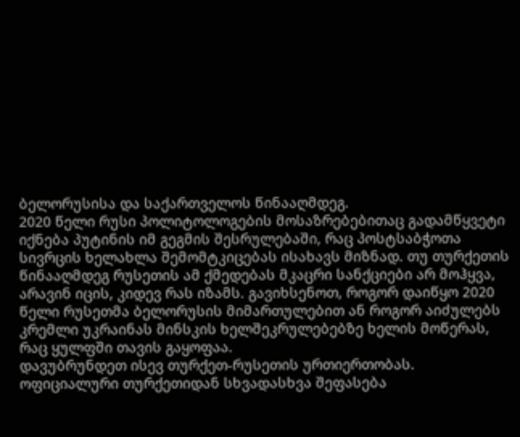ბელორუსისა და საქართველოს წინააღმდეგ.
2020 წელი რუსი პოლიტოლოგების მოსაზრებებითაც გადამწყვეტი იქნება პუტინის იმ გეგმის შესრულებაში, რაც პოსტსაბჭოთა სივრცის ხელახლა შემომტკიცებას ისახავს მიზნად. თუ თურქეთის წინააღმდეგ რუსეთის ამ ქმედებას მკაცრი სანქციები არ მოჰყვა, არავინ იცის, კიდევ რას იზამს. გავიხსენოთ, როგორ დაიწყო 2020 წელი რუსეთმა ბელორუსის მიმართულებით ან როგორ აიძულებს კრემლი უკრაინას მინსკის ხელშეკრულებებზე ხელის მოწერას, რაც ყულფში თავის გაყოფაა.
დავუბრუნდეთ ისევ თურქეთ-რუსეთის ურთიერთობას. ოფიციალური თურქეთიდან სხვადასხვა შეფასება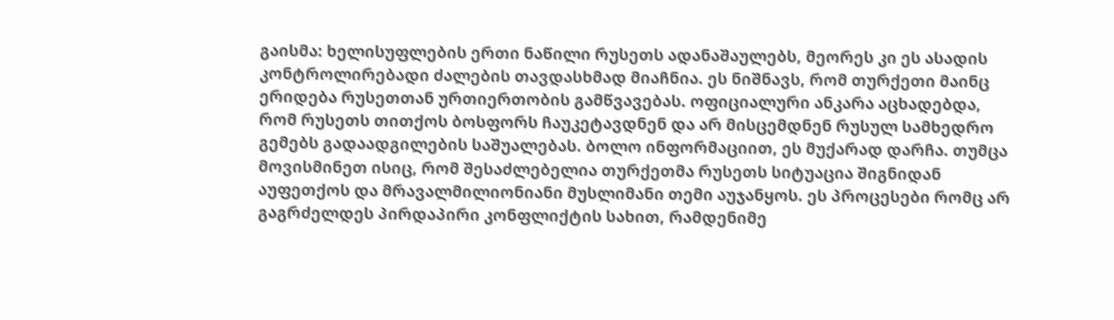გაისმა: ხელისუფლების ერთი ნაწილი რუსეთს ადანაშაულებს, მეორეს კი ეს ასადის კონტროლირებადი ძალების თავდასხმად მიაჩნია. ეს ნიშნავს, რომ თურქეთი მაინც ერიდება რუსეთთან ურთიერთობის გამწვავებას. ოფიციალური ანკარა აცხადებდა, რომ რუსეთს თითქოს ბოსფორს ჩაუკეტავდნენ და არ მისცემდნენ რუსულ სამხედრო გემებს გადაადგილების საშუალებას. ბოლო ინფორმაციით, ეს მუქარად დარჩა. თუმცა მოვისმინეთ ისიც, რომ შესაძლებელია თურქეთმა რუსეთს სიტუაცია შიგნიდან აუფეთქოს და მრავალმილიონიანი მუსლიმანი თემი აუჯანყოს. ეს პროცესები რომც არ გაგრძელდეს პირდაპირი კონფლიქტის სახით, რამდენიმე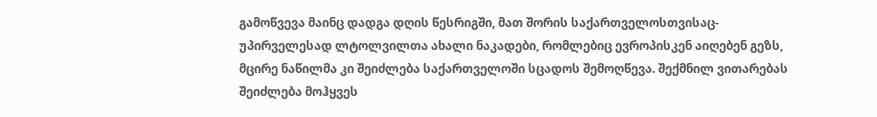გამოწვევა მაინც დადგა დღის წესრიგში, მათ შორის საქართველოსთვისაც- უპირველესად ლტოლვილთა ახალი ნაკადები, რომლებიც ევროპისკენ აიღებენ გეზს, მცირე ნაწილმა კი შეიძლება საქართველოში სცადოს შემოღწევა. შექმნილ ვითარებას შეიძლება მოჰყვეს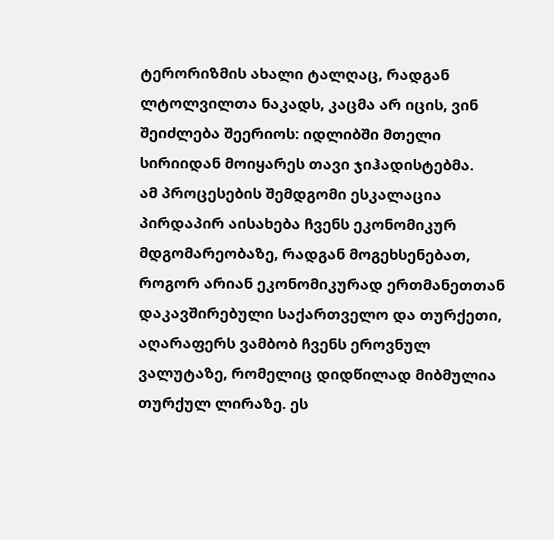ტერორიზმის ახალი ტალღაც, რადგან ლტოლვილთა ნაკადს, კაცმა არ იცის, ვინ შეიძლება შეერიოს: იდლიბში მთელი სირიიდან მოიყარეს თავი ჯიჰადისტებმა.
ამ პროცესების შემდგომი ესკალაცია პირდაპირ აისახება ჩვენს ეკონომიკურ მდგომარეობაზე, რადგან მოგეხსენებათ, როგორ არიან ეკონომიკურად ერთმანეთთან დაკავშირებული საქართველო და თურქეთი, აღარაფერს ვამბობ ჩვენს ეროვნულ ვალუტაზე, რომელიც დიდწილად მიბმულია თურქულ ლირაზე. ეს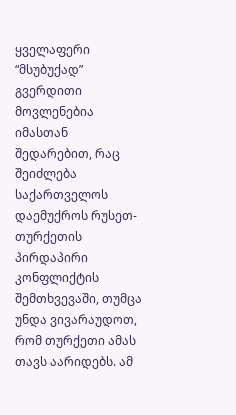ყველაფერი “მსუბუქად” გვერდითი მოვლენებია იმასთან შედარებით, რაც შეიძლება საქართველოს დაემუქროს რუსეთ-თურქეთის პირდაპირი კონფლიქტის შემთხვევაში, თუმცა უნდა ვივარაუდოთ, რომ თურქეთი ამას თავს აარიდებს. ამ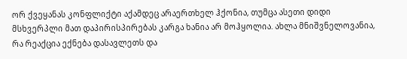ორ ქვეყანას კონფლიქტი აქამდეც არაერთხელ ჰქონია, თუმცა ასეთი დიდი მსხვერპლი მათ დაპირისპირებას კარგა ხანია არ მოჰყოლია. ახლა მნიშვნელოვანია, რა რეაქცია ექნება დასავლეთს და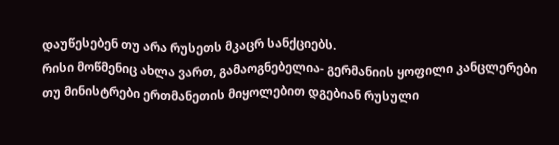დაუწესებენ თუ არა რუსეთს მკაცრ სანქციებს.
რისი მოწმენიც ახლა ვართ, გამაოგნებელია- გერმანიის ყოფილი კანცლერები თუ მინისტრები ერთმანეთის მიყოლებით დგებიან რუსული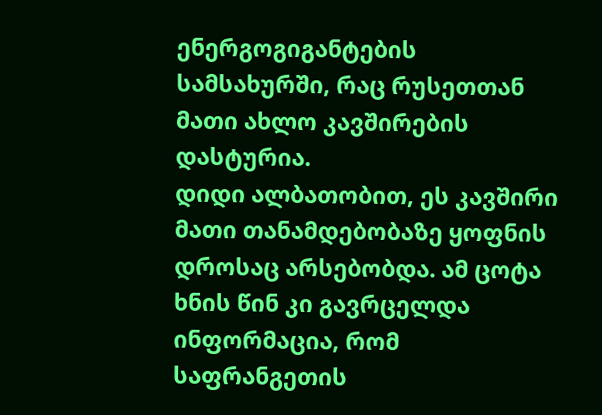ენერგოგიგანტების სამსახურში, რაც რუსეთთან მათი ახლო კავშირების დასტურია.
დიდი ალბათობით, ეს კავშირი მათი თანამდებობაზე ყოფნის დროსაც არსებობდა. ამ ცოტა ხნის წინ კი გავრცელდა ინფორმაცია, რომ საფრანგეთის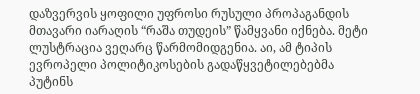დაზვერვის ყოფილი უფროსი რუსული პროპაგანდის მთავარი იარაღის “რაშა თუდეის” წამყვანი იქნება. მეტი ლუსტრაცია ვეღარც წარმომიდგენია. აი, ამ ტიპის ევროპელი პოლიტიკოსების გადაწყვეტილებებმა პუტინს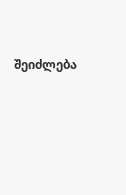შეიძლება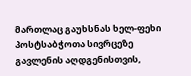მართლაც გაუხსნას ხელ-ფეხი პოსტსაბჭოთა სივრცეზე გავლენის აღდგენისთვის,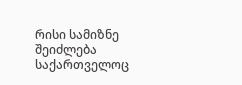რისი სამიზნე შეიძლება საქართველოც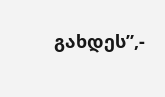გახდეს”,-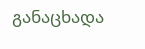განაცხადა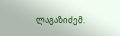ლაგაზიძემ.